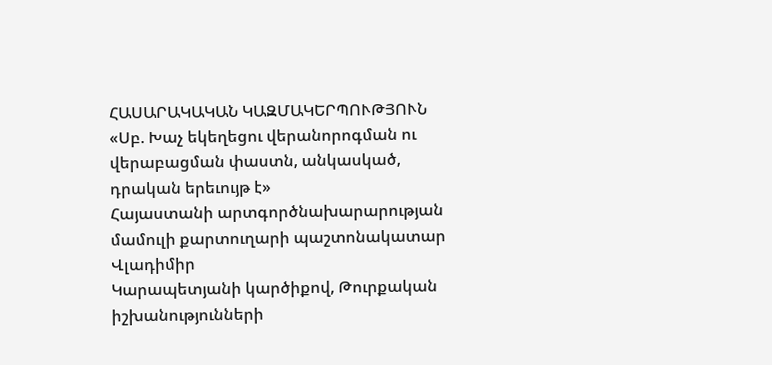ՀԱՍԱՐԱԿԱԿԱՆ ԿԱԶՄԱԿԵՐՊՈՒԹՅՈՒՆ
«Սբ. Խաչ եկեղեցու վերանորոգման ու վերաբացման փաստն, անկասկած, դրական երեւույթ է»
Հայաստանի արտգործնախարարության մամուլի քարտուղարի պաշտոնակատար Վլադիմիր
Կարապետյանի կարծիքով, Թուրքական իշխանությունների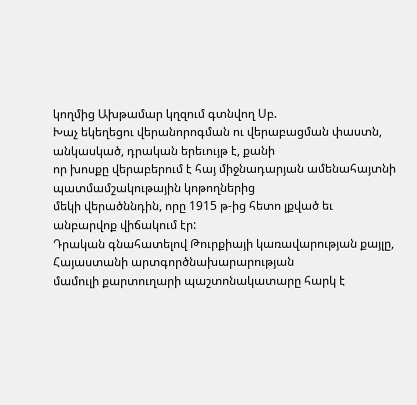կողմից Ախթամար կղզում գտնվող Սբ.
Խաչ եկեղեցու վերանորոգման ու վերաբացման փաստն, անկասկած, դրական երեւույթ է, քանի
որ խոսքը վերաբերում է հայ միջնադարյան ամենահայտնի պատմամշակութային կոթողներից
մեկի վերածննդին, որը 1915 թ-ից հետո լքված եւ անբարվոք վիճակում էր:
Դրական գնահատելով Թուրքիայի կառավարության քայլը, Հայաստանի արտգործնախարարության
մամուլի քարտուղարի պաշտոնակատարը հարկ է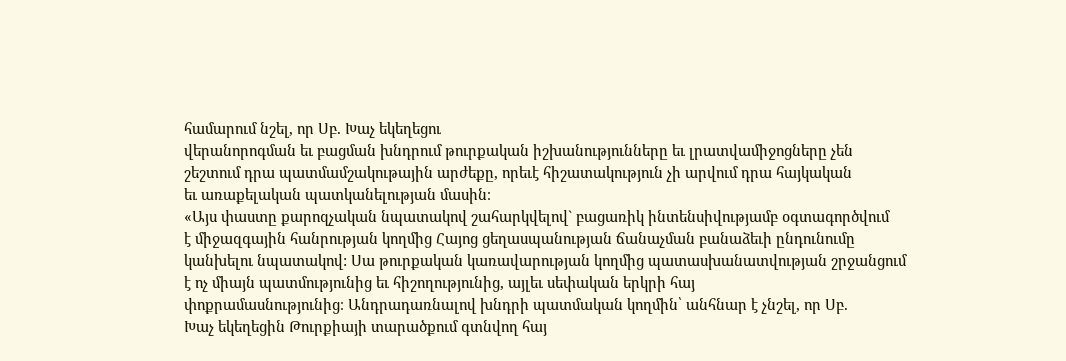համարում նշել, որ Սբ. Խաչ եկեղեցու
վերանորոգման եւ բացման խնդրում թուրքական իշխանությունները եւ լրատվամիջոցները չեն
շեշտում դրա պատմամշակութային արժեքը, որեւէ հիշատակություն չի արվում դրա հայկական
եւ առաքելական պատկանելության մասին։
«Այս փաստը քարոզչական նպատակով շահարկվելով` բացառիկ ինտենսիվությամբ օգտագործվում
է միջազգային հանրության կողմից Հայոց ցեղասպանության ճանաչման բանաձեւի ընդունումը
կանխելու նպատակով: Սա թուրքական կառավարության կողմից պատասխանատվության շրջանցում
է ոչ միայն պատմությունից եւ հիշողությունից, այլեւ սեփական երկրի հայ
փոքրամասնությունից։ Անդրադառնալով խնդրի պատմական կողմին՝ անհնար է չնշել, որ Սբ.
Խաչ եկեղեցին Թուրքիայի տարածքում գտնվող հայ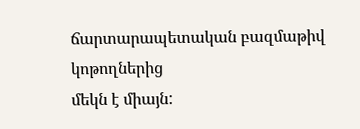ճարտարապետական բազմաթիվ կոթողներից
մեկն է միայն: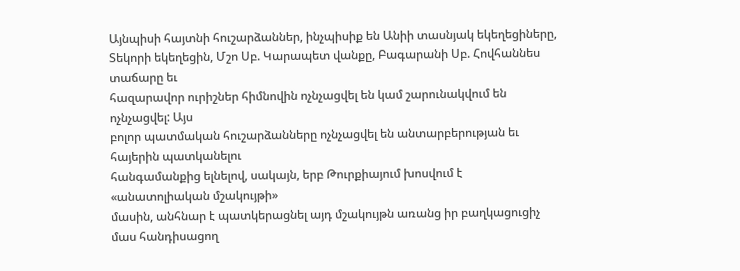Այնպիսի հայտնի հուշարձաններ, ինչպիսիք են Անիի տասնյակ եկեղեցիները,
Տեկորի եկեղեցին, Մշո Սբ. Կարապետ վանքը, Բագարանի Սբ. Հովհաննես տաճարը եւ
հազարավոր ուրիշներ հիմնովին ոչնչացվել են կամ շարունակվում են ոչնչացվել: Այս
բոլոր պատմական հուշարձանները ոչնչացվել են անտարբերության եւ հայերին պատկանելու
հանգամանքից ելնելով, սակայն, երբ Թուրքիայում խոսվում է «անատոլիական մշակույթի»
մասին, անհնար է պատկերացնել այդ մշակույթն առանց իր բաղկացուցիչ մաս հանդիսացող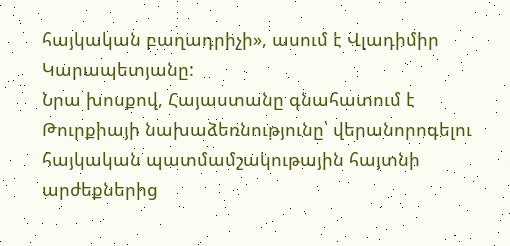հայկական բաղադրիչի», ասում է Վլադիմիր Կարապետյանը:
Նրա խոսքով, Հայաստանը գնահատում է Թուրքիայի նախաձեռնությունը՝ վերանորոգելու
հայկական պատմամշակութային հայտնի արժեքներից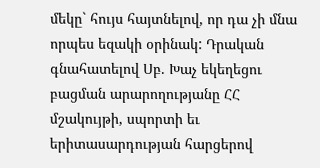մեկը` հույս հայտնելով, որ դա չի մնա
որպես եզակի օրինակ: Դրական գնահատելով Սբ. Խաչ եկեղեցու բացման արարողությանը ՀՀ
մշակույթի, սպորտի եւ երիտասարդության հարցերով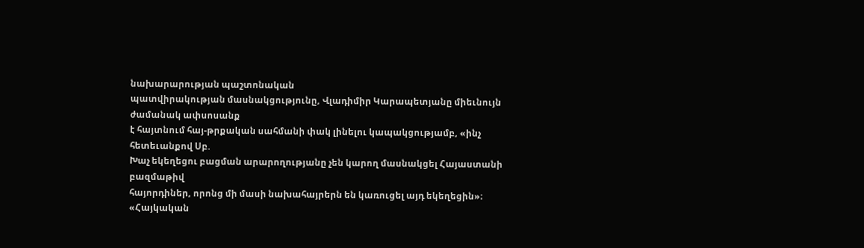նախարարության պաշտոնական
պատվիրակության մասնակցությունը, Վլադիմիր Կարապետյանը միեւնույն ժամանակ ափսոսանք
է հայտնում հայ-թրքական սահմանի փակ լինելու կապակցությամբ, «ինչ հետեւանքով Սբ.
Խաչ եկեղեցու բացման արարողությանը չեն կարող մասնակցել Հայաստանի բազմաթիվ
հայորդիներ, որոնց մի մասի նախահայրերն են կառուցել այդ եկեղեցին»։
«Հայկական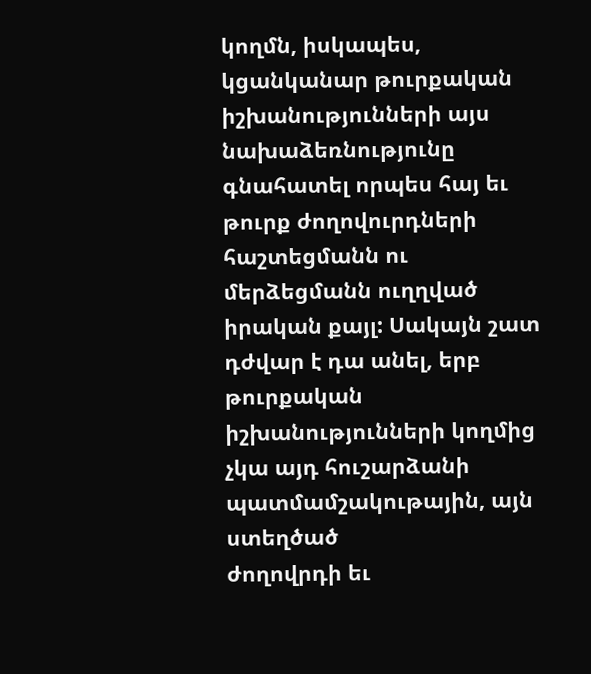կողմն, իսկապես, կցանկանար թուրքական իշխանությունների այս
նախաձեռնությունը գնահատել որպես հայ եւ թուրք ժողովուրդների հաշտեցմանն ու
մերձեցմանն ուղղված իրական քայլ: Սակայն շատ դժվար է դա անել, երբ թուրքական
իշխանությունների կողմից չկա այդ հուշարձանի պատմամշակութային, այն ստեղծած
ժողովրդի եւ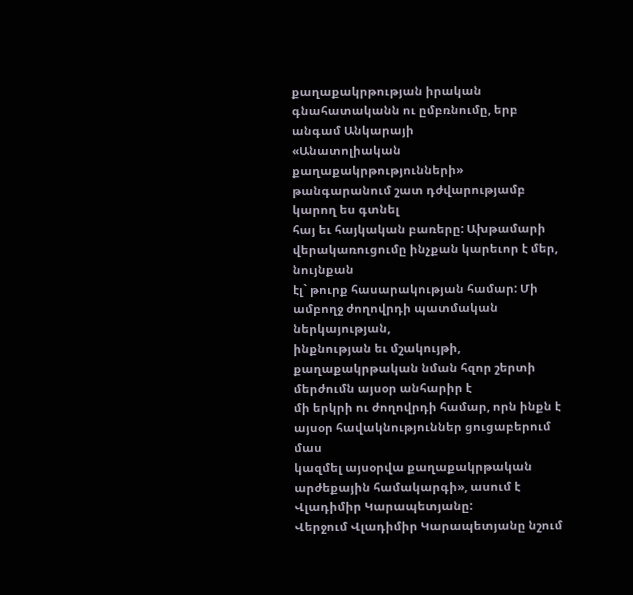քաղաքակրթության իրական գնահատականն ու ըմբռնումը, երբ անգամ Անկարայի
«Անատոլիական քաղաքակրթությունների» թանգարանում շատ դժվարությամբ կարող ես գտնել
հայ եւ հայկական բառերը: Ախթամարի վերակառուցումը ինչքան կարեւոր է մեր, նույնքան
էլ` թուրք հասարակության համար: Մի ամբողջ ժողովրդի պատմական ներկայության,
ինքնության եւ մշակույթի, քաղաքակրթական նման հզոր շերտի մերժումն այսօր անհարիր է
մի երկրի ու ժողովրդի համար, որն ինքն է այսօր հավակնություններ ցուցաբերում մաս
կազմել այսօրվա քաղաքակրթական արժեքային համակարգի», ասում է Վլադիմիր Կարապետյանը:
Վերջում Վլադիմիր Կարապետյանը նշում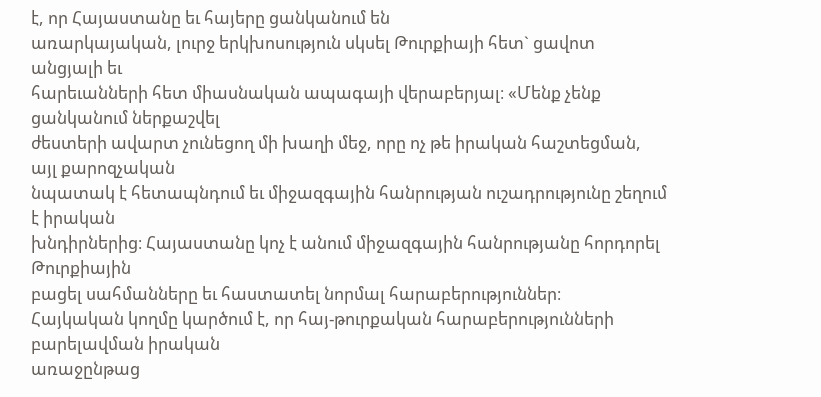է, որ Հայաստանը եւ հայերը ցանկանում են
առարկայական, լուրջ երկխոսություն սկսել Թուրքիայի հետ` ցավոտ անցյալի եւ
հարեւանների հետ միասնական ապագայի վերաբերյալ։ «Մենք չենք ցանկանում ներքաշվել
ժեստերի ավարտ չունեցող մի խաղի մեջ, որը ոչ թե իրական հաշտեցման, այլ քարոզչական
նպատակ է հետապնդում եւ միջազգային հանրության ուշադրությունը շեղում է իրական
խնդիրներից։ Հայաստանը կոչ է անում միջազգային հանրությանը հորդորել Թուրքիային
բացել սահմանները եւ հաստատել նորմալ հարաբերություններ։
Հայկական կողմը կարծում է, որ հայ-թուրքական հարաբերությունների բարելավման իրական
առաջընթաց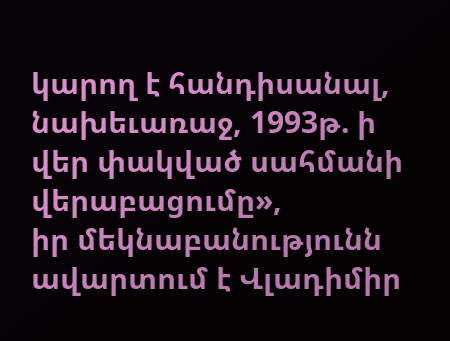կարող է հանդիսանալ, նախեւառաջ, 1993թ. ի վեր փակված սահմանի վերաբացումը»,
իր մեկնաբանությունն ավարտում է Վլադիմիր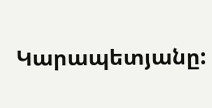Կարապետյանը: